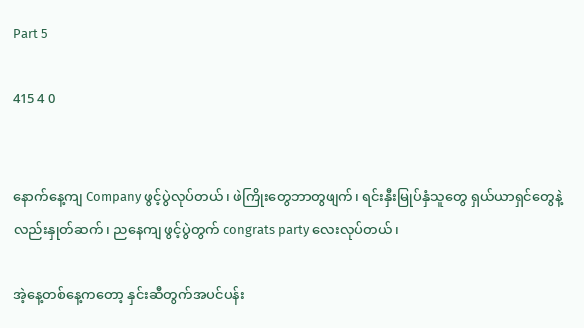Part 5

415 4 0


နောက်နေ့ကျ Company ဖွင့်ပွဲလုပ်တယ်၊ ဖဲကြိုးတွေဘာတွဖျက်၊ ရင်းနှီးမြုပ်နှံသူတွေ ရှယ်ယာရှင်တွေနဲ့လည်းနှုတ်ဆက်၊ ညနေကျ ဖွင့်ပွဲတွက် congrats party လေးလုပ်တယ်၊

အဲ့နေ့တစ်နေ့ကတော့ နှင်းဆီတွက်အပင်ပန်း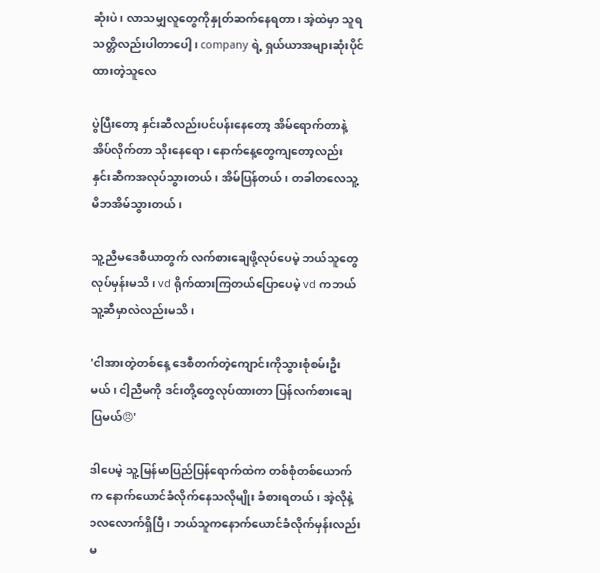ဆုံးပဲ၊ လာသမျှလူတွေကိုနှုတ်ဆက်နေရတာ၊ အဲ့ထဲမှာ သူရသတ္တိလည်းပါတာပေါ့၊ company ရဲ့ ရှယ်ယာအများဆုံးပိုင်ထားတဲ့သူလေ

ပွဲပြီးတော့ နှင်းဆီလည်းပင်ပန်းနေတော့ အိမ်ရောက်တာနဲ့ အိပ်လိုက်တာ သိုးနေရော၊ နောက်နေ့တွေကျတော့လည်း နှင်းဆီကအလုပ်သွားတယ်၊ အိမ်ပြန်တယ်၊ တခါတလေသူ့မိဘအိမ်သွားတယ်၊

သူ့ညီမဒေစီယာတွက် လက်စားချေဖို့လုပ်ပေမဲ့ ဘယ်သူတွေလုပ်မှန်းမသိ၊ vd ရိုက်ထားကြတယ်ပြောပေမဲ့ vd ကဘယ်သူ့ဆီမှာလဲလည်းမသိ၊

'ငါအားတဲ့တစ်နေ့ ဒေစီတက်တဲ့ကျောင်းကိုသွားစုံစမ်းဦးမယ်၊ ငါ့ညီမကို ဒင်းတို့တွေလုပ်ထားတာ ပြန်လက်စားချေပြမယ်😠'

ဒါပေမဲ့ သူ့မြန်မာပြည်ပြန်ရောက်ထဲက တစ်စုံတစ်ယောက်က နောက်ယောင်ခံလိုက်နေသလိုမျိုး ခံစားရတယ်၊ အဲ့လိုနဲ့ ၁လလောက်ရှိပြီ၊ ဘယ်သူကနောက်ယောင်ခံလိုက်မှန်းလည်းမ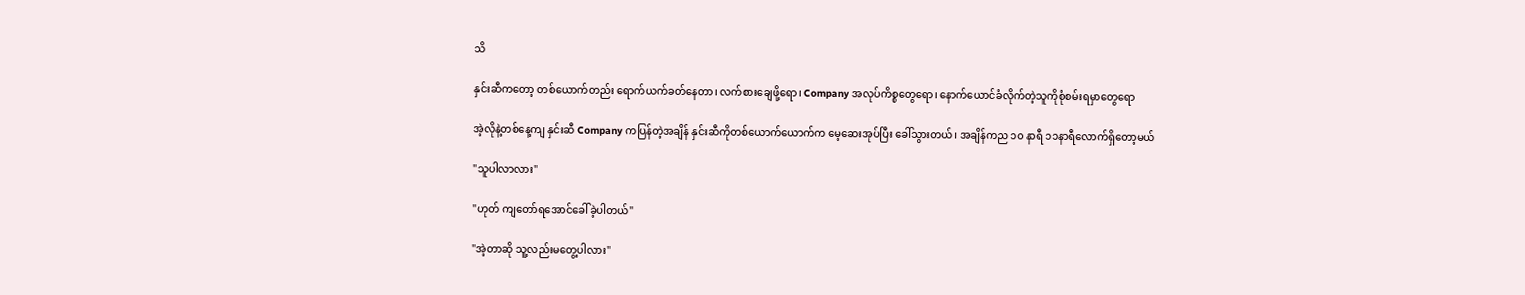သိ

နှင်းဆီကတော့ တစ်ယောက်တည်း ရောက်ယက်ခတ်နေတာ၊ လက်စားချေဖို့ရော၊ Company အလုပ်ကိစ္စတွေရော၊ နောက်ယောင်ခံလိုက်တဲ့သူကိုစုံစမ်းရမှာတွေရော

အဲ့လိုနဲ့တစ်နေ့ကျ နှင်းဆီ Company ကပြန်တဲ့အချိန် နှင်းဆီကိုတစ်ယောက်ယောက်က မေ့ဆေးအုပ်ပြီး ခေါ်သွားတယ်၊ အချိန်ကည ၁၀ နာရီ ၁၁နာရီလောက်ရှိတော့မယ်

"သူပါလာလား"

"ဟုတ် ကျတော်ရအောင်ခေါ်ခဲ့ပါတယ်"

"အဲ့တာဆို သူ့လည်းမတွေ့ပါလား"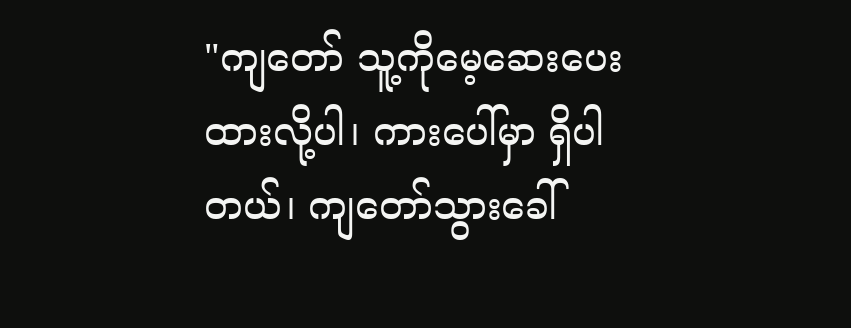"ကျတော် သူ့ကိုမေ့ဆေးပေးထားလို့ပါ၊ ကားပေါ်မှာ ရှိပါတယ်၊ ကျတော်သွားခေါ်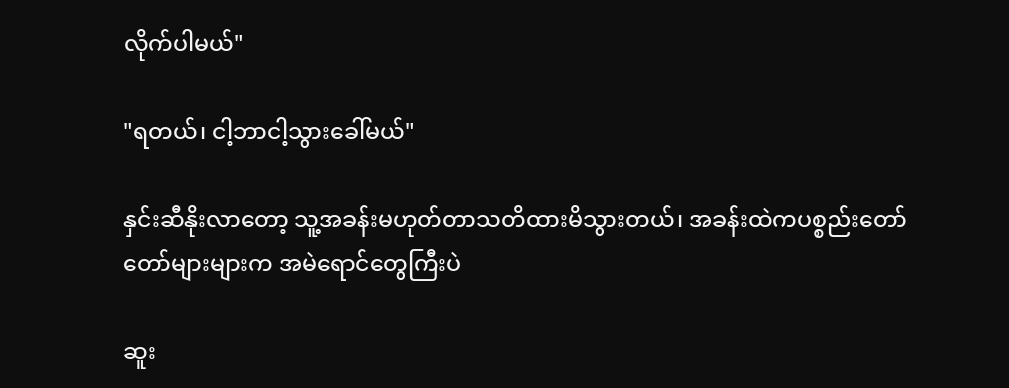လိုက်ပါမယ်"

"ရတယ်၊ ငါ့ဘာငါ့သွားခေါ်မယ်"

နှင်းဆီနိုးလာတော့ သူ့အခန်းမဟုတ်တာသတိထားမိသွားတယ်၊ အခန်းထဲကပစ္စည်းတော်တော်များများက အမဲရောင်တွေကြီးပဲ

ဆူး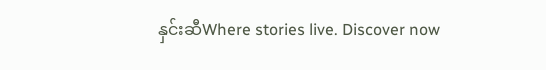နှင်းဆီWhere stories live. Discover now